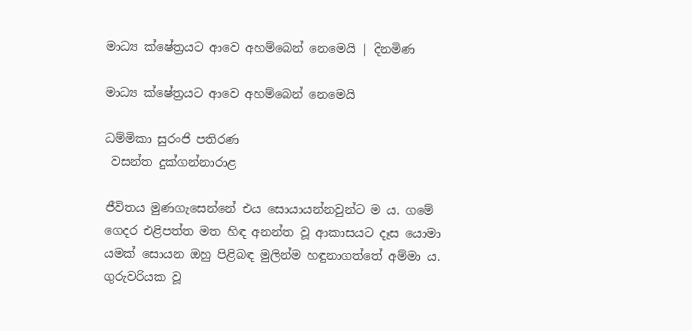මාධ්‍ය ක්ෂේත්‍රයට ආවෙ ‍අහම්බෙන් නෙමෙයි | දිනමිණ

මාධ්‍ය ක්ෂේත්‍රයට ආවෙ ‍අහම්බෙන් නෙමෙයි

ධම්මිකා සුරංජි පතිරණ
 වසන්ත දුක්ගන්නාරාළ

ජීවිතය මුණගැසෙන්නේ එය සොයායන්නවුන්ට ම ය. ගමේ ගෙදර එළිපත්ත මත හිඳ අනන්ත වූ ආකාසයට දෑස යොමා යමක් සොයන ඔහු පිළිබඳ මුලින්ම හඳුනාගත්තේ අම්මා ය. ගුරුවරියක වූ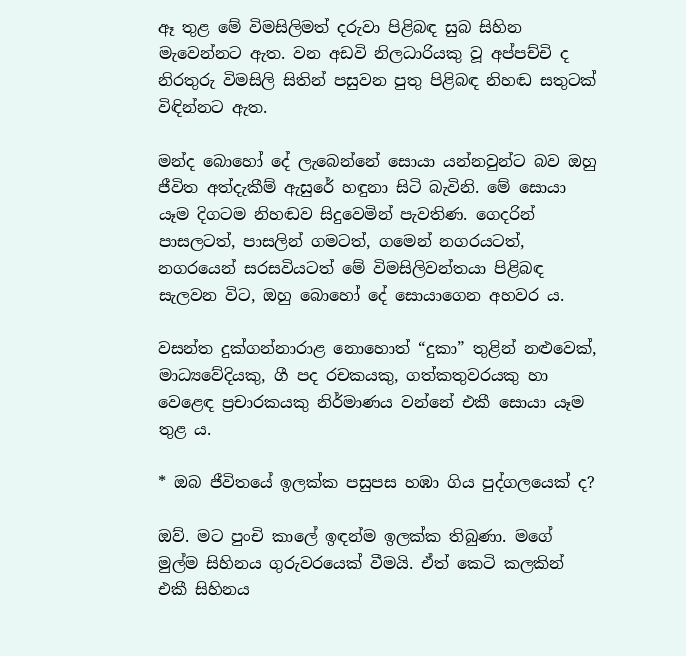ඈ තුළ මේ විමසිලිමත් දරුවා පිළිබඳ සුබ සිහින මැවෙන්නට ඇත. වන අඩවි නිලධාරියකු වූ අප්පච්චි ද නිරතුරු විමසිලි සිතින් පසුවන පුතු පිළිබඳ නිහඬ සතුටක් විඳින්නට ඇත.

මන්ද බොහෝ දේ ලැබෙන්නේ සොයා යන්නවුන්ට බව ඔහු ජීවිත අත්දැකීම් ඇසුරේ හඳුනා සිටි බැවිනි. මේ සොයා යෑම දිගටම නිහඬව සිදුවෙමින් පැවතිණ. ගෙදරින් පාසලටත්, පාසලින් ගමටත්, ගමෙන් නගරයටත්, නගරයෙන් සරසවියටත් මේ විමසිලිවන්තයා පිළිබඳ සැලවන විට, ඔහු බොහෝ දේ සොයාගෙන අහවර ය.

වසන්ත දුක්ගන්නාරාළ නොහොත් “දුකා” තුළින් නළුවෙක්, මාධ්‍යවේදියකු, ගී පද රචකයකු, ගත්කතුවරයකු හා වෙළෙඳ ප්‍රචාරකයකු නිර්මාණය වන්නේ එකී සොයා යෑම තුළ ය.

* ඔබ ජීවිතයේ ඉලක්ක පසුපස හඹා ගිය පුද්ගලයෙක් ද?

ඔව්. මට පුංචි කාලේ ඉඳන්ම ඉලක්ක තිබුණා. මගේ මුල්ම සිහිනය ගුරුවරයෙක් වීමයි. ඒත් කෙටි කලකින් එකී සිහිනය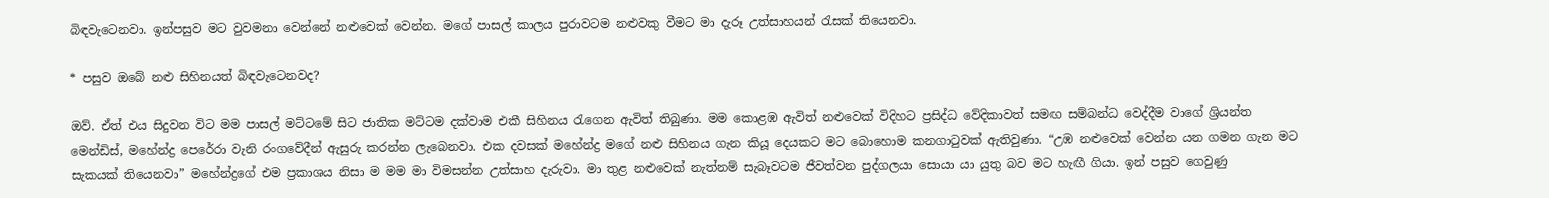බිඳවැටෙනවා. ඉන්පසුව මට වුවමනා වෙන්නේ නළුවෙක් වෙන්න. මගේ පාසල් කාලය පුරාවටම නළුවකු වීමට මා දැරූ උත්සාහයන් රැසක් තියෙනවා.

* පසුව ‍ඔබේ නළු සිහිනයත් බිඳවැටෙනවද?

ඔව්. ඒත් එය සිදුවන විට මම පාසල් මට්ටමේ සිට ජාතික මට්ටම දක්වාම එකී සිහිනය රැගෙන ඇවිත් තිබුණා. මම කොළඹ ඇවිත් නළුවෙක් විදිහට ප්‍රසිද්ධ වේදිකාවත් සමඟ සම්බන්ධ වෙද්දීම වාගේ ශ්‍රියන්ත මෙන්ඩිස්, මහේන්ද්‍ර පෙරේරා වැනි රංගවේදීන් ඇසුරු කරන්න ලැබෙනවා. එක දවසක් මහේන්ද්‍ර මගේ නළු සිහිනය ගැන කියූ දෙයකට මට බොහොම කනගාටුවක් ඇතිවුණා. “උඹ නළුවෙක් වෙන්න යන ගමන ගැන මට සැකයක් තියෙනවා” මහේන්ද්‍රගේ එම ප්‍රකාශය නිසා ම මම මා විමසන්න උත්සාහ දැරුවා. මා තුළ නළුවෙක් නැත්නම් සැබෑවටම ජීවත්වන පුද්ගලයා සොයා යා යුතු බව මට හැඟී ගියා. ඉන් පසුව ගෙවුණු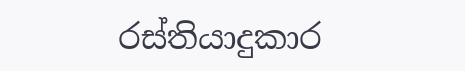රස්තියාදුකාර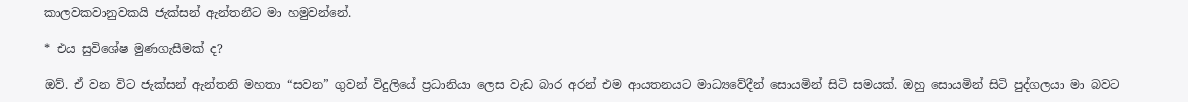කාලවකවානුවකයි ජැක්සන් ඇන්තනීට මා හමුවන්නේ.

* එය සුවිශේෂ මුණගැසීමක් ද?

ඔව්. ඒ වන විට ජැක්සන් ඇන්තනි මහතා “සවන” ගුවන් විදුලියේ ප්‍රධානියා ලෙස වැඩ බාර අරන් එම ආයතනයට මාධ්‍යවේදීන් සොයමින් සිටි සමයක්. ඔහු සොයමින් සිටි පුද්ගලයා මා බවට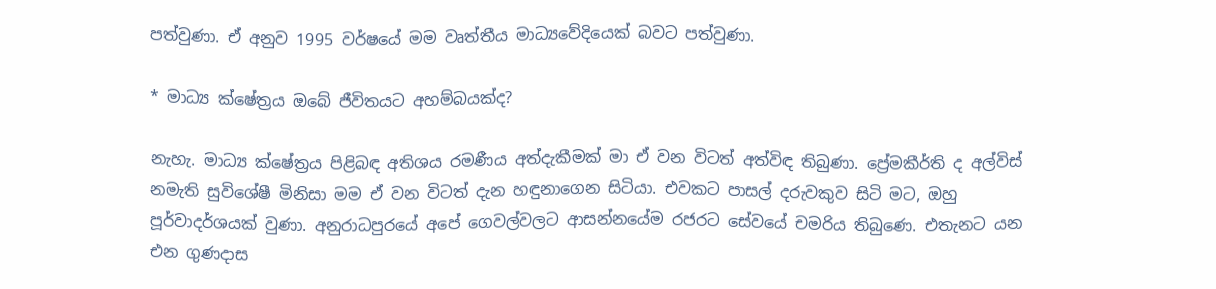පත්වුණා. ඒ අනුව 1995 වර්ෂයේ මම වෘත්තීය මාධ්‍යවේදියෙක් බවට පත්වුණා.

* මාධ්‍ය ක්ෂේත්‍රය ඔබේ ජීවිතයට අහම්බයක්ද?

නැහැ. මාධ්‍ය ක්ෂේත්‍රය පිළිබඳ අතිශය රමණීය අත්දැකීමක් මා ඒ වන විටත් අත්විඳ තිබුණා. ප්‍රේමකීර්ති ද අල්විස් නමැති සුවිශේෂී මිනිසා මම ඒ වන විටත් දැන හඳුනාගෙන සිටියා. එවකට පාසල් දරුවකුව සිටි මට, ඔහු පූර්වාදර්ශයක් වුණා. අනුරාධපුරයේ අපේ ගෙවල්වලට ආසන්නයේම රජරට සේවයේ චමරිය තිබුණෙ. එතැනට යන එන ගුණදාස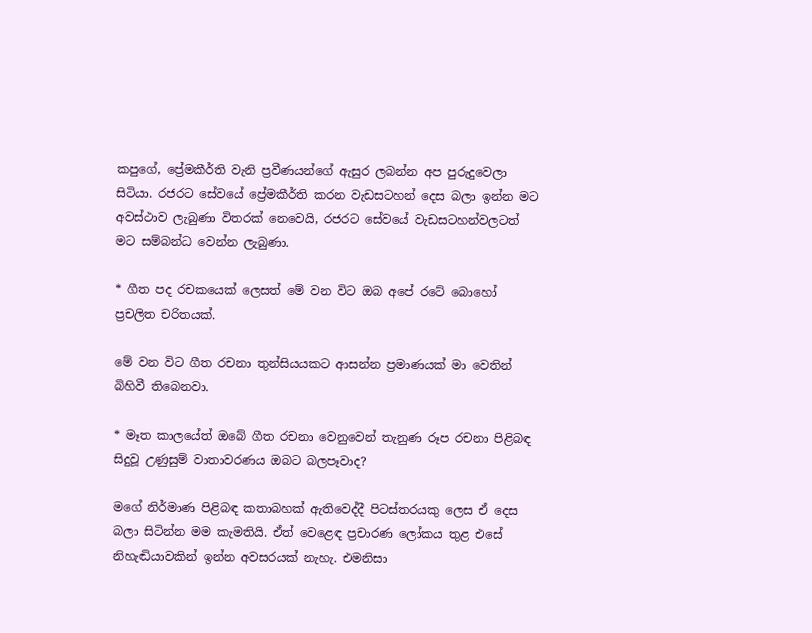කපුගේ, ප්‍රේමකීර්ති වැනි ප්‍රවීණයන්ගේ ඇසුර ලබන්න අප පුරුදුවෙලා සිටියා. රජරට සේවයේ ප්‍රේමකීර්ති කරන වැඩසටහන් දෙස බලා ඉන්න මට අවස්ථාව ලැබුණා විතරක් නෙවෙයි, රජරට සේවයේ වැඩසටහන්වලටත් මට සම්බන්ධ වෙන්න ලැබුණා.

* ගීත පද රචකයෙක් ලෙසත් මේ වන විට ඔබ අපේ රටේ බොහෝ ප්‍රචලිත චරිතයක්.

මේ වන විට ගීත රචනා තුන්සියයකට ආසන්න ප්‍රමාණයක් මා වෙතින් බිහිවී තිබෙනවා.

* මෑත කාලයේත් ඔබේ ගීත රචනා වෙනුවෙන් තැනුණ රූප රචනා පිළිබඳ සිදුවූ උණුසුම් වාතාවරණය ඔබට බලපෑවාද?

මගේ නිර්මාණ පිළිබඳ කතාබහක් ඇතිවෙද්දී පිටස්තරයකු ලෙස ඒ දෙස බලා සිටින්න මම කැමතියි. ඒත් වෙළෙඳ ප්‍රචාරණ ලෝකය තුළ එසේ නිහැඬියාවකින් ඉන්න අවසරයක් නැහැ. එමනිසා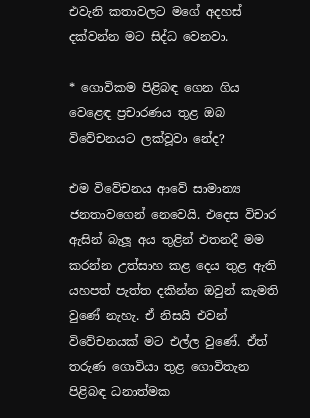එවැනි කතාවලට මගේ අදහස් දක්වන්න මට සිද්ධ වෙනවා.

* ගොවිකම පිළිබඳ ගෙන ගිය වෙළෙඳ ප්‍රචාරණය තුළ ඔබ විවේචනයට ලක්වූවා නේද?

එම විවේචනය ආවේ සාමාන්‍ය ජනතාවගෙන් නෙවෙයි. එදෙස විචාර ඇසින් බැලූ අය තුළින් එතනදී මම කරන්න උත්සාහ කළ දෙය තුළ ඇති යහපත් පැත්ත දකින්න ඔවුන් කැමති වුණේ නැහැ. ඒ නිසයි එවන් විවේචනයක් මට එල්ල වුණේ. ඒත් තරුණ ගොවියා තුළ ගොවිතැන පිළිබඳ ධනාත්මක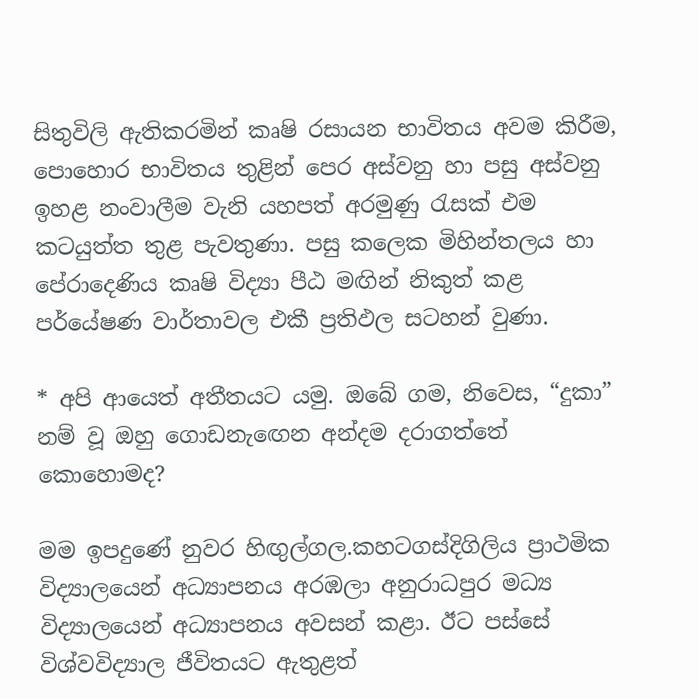සිතුවිලි ඇතිකරමින් කෘෂි රසායන භාවිතය අවම කිරීම, පොහොර භාවිතය තුළින් පෙර අස්වනු හා පසු අස්වනු ඉහළ නංවාලීම වැනි යහපත් අරමුණු රැසක් එම කටයුත්ත තුළ පැවතුණා. පසු කලෙක මිහින්තලය හා පේරාදෙණිය කෘෂි විද්‍යා පීඨ මඟින් නිකුත් කළ පර්යේෂණ වාර්තාවල එකී ප්‍රතිඵල සටහන් වුණා.

* අපි ආයෙත් අතීතයට යමු. ඔබේ ගම, නිවෙස, “දුකා” නම් වූ ඔහු ගොඩනැඟෙන අන්දම දරාගත්තේ කොහොමද?

මම ඉපදුණේ නුවර හිඟුල්ගල.කහටගස්දිගිලිය ප්‍රාථමික විද්‍යාලයෙන් අධ්‍යාපනය අරඹලා අනුරාධපුර මධ්‍ය විද්‍යාලයෙන් අධ්‍යාපනය අවසන් කළා. ඊට පස්සේ විශ්වවිද්‍යාල ජීවිතයට ඇතුළත්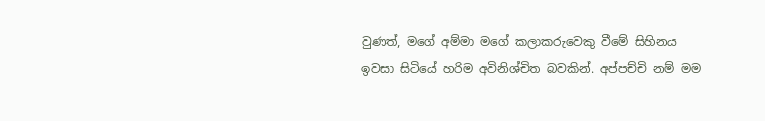වුණත්, මගේ අම්මා මගේ කලාකරුවෙකු වීමේ සිහිනය ඉවසා සිටියේ හරිම අවිනිශ්චිත බවකින්. අප්පච්චි නම් මම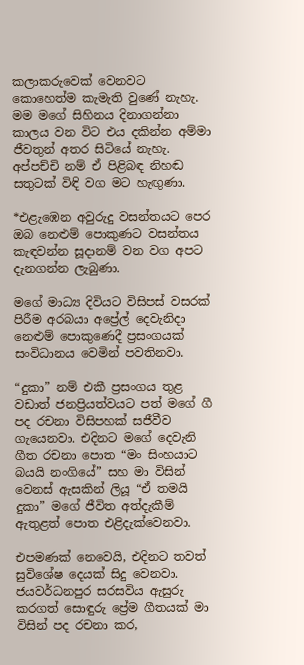කලාකරුවෙක් වෙනවට කොහෙත්ම කැමැති වුණේ නැහැ. මම මගේ සිහිනය දිනාගන්නා කාලය වන විට එය දකින්න අම්මා ජීවතුන් අතර සිටියේ නැහැ. අප්පච්චි නම් ඒ පිළිබඳ නිහඬ සතුටක් විඳි වග මට හැඟුණා.

*එළැඹෙන අවුරුදු වසන්තයට පෙර ඔබ නෙළුම් පොකුණට වසන්තය කැඳවන්න සූදානම් වන වග අපට දැනගන්න ලැබුණා.

මගේ මාධ්‍ය දිවියට විසිපස් වසරක් පිරීම අරබයා අප්‍රේල් දෙවැනිදා නෙළුම් පොකුණෙදී ප්‍රසංගයක් සංවිධානය වෙමින් පවතිනවා.

“දුකා” නම් එකී ප්‍රසංගය තුළ වඩාත් ජනප්‍රියත්වයට පත් මගේ ගී පද රචනා විසිපහක් සජීවීව ගැයෙනවා. එදිනට මගේ දෙවැනි ගීත රචනා පොත “මං සිංහයාට බයයි නංගියේ” සහ මා විසින් වෙනස් ඇසකින් ලියූ “ඒ තමයි දුකා” මගේ ජීවිත අත්දැකීම් ඇතුළත් පොත එළිදැක්වෙනවා.

එපමණක් නෙවෙයි, එදිනට තවත් සුවිශේෂ දෙයක් සිදු වෙනවා. ජයවර්ධනපුර සරසවිය ඇසුරු කරගත් සොඳුරු ප්‍රේම ගීතයක් මා විසින් පද රචනා කර,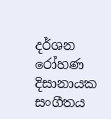දර්ශන රෝහණ දිසානායක සංගීතය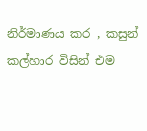නිර්මාණය කර , කසුන් කල්හාර විසින් එම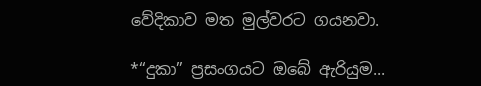වේදිකාව මත මුල්වරට ගයනවා.

*“දුකා” ප්‍රසංගයට ඔබේ ඇරියුම...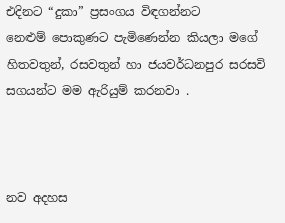එදිනට “දුකා” ප්‍රසංගය විඳගන්නට නෙළුම් ‍පොකුණට පැමිණෙන්න කියලා මගේ හිතවතුන්, රසවතුන් හා ජයවර්ධනපුර සරසවි සගයන්ට මම ඇරියුම් කරනවා .



නව අදහස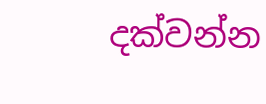දක්වන්න